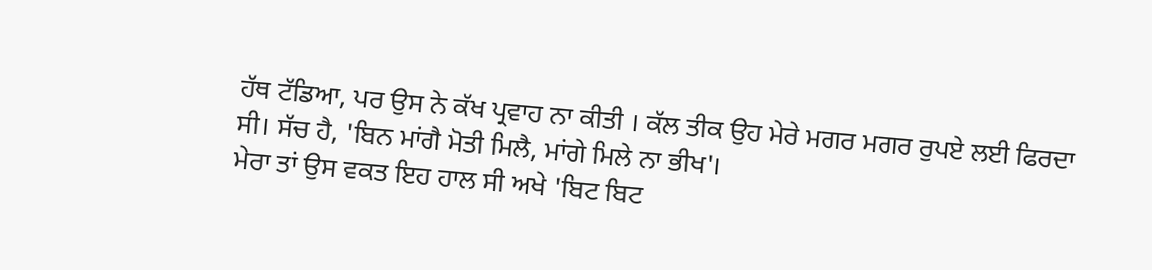ਹੱਥ ਟੱਡਿਆ, ਪਰ ਉਸ ਨੇ ਕੱਖ ਪ੍ਰਵਾਹ ਨਾ ਕੀਤੀ । ਕੱਲ ਤੀਕ ਉਹ ਮੇਰੇ ਮਗਰ ਮਗਰ ਰੁਪਏ ਲਈ ਫਿਰਦਾ ਸੀ। ਸੱਚ ਹੈ, 'ਬਿਨ ਮਾਂਗੈ ਮੋਤੀ ਮਿਲੈ, ਮਾਂਗੇ ਮਿਲੇ ਨਾ ਭੀਖ'।
ਮੇਰਾ ਤਾਂ ਉਸ ਵਕਤ ਇਹ ਹਾਲ ਸੀ ਅਖੇ 'ਬਿਟ ਬਿਟ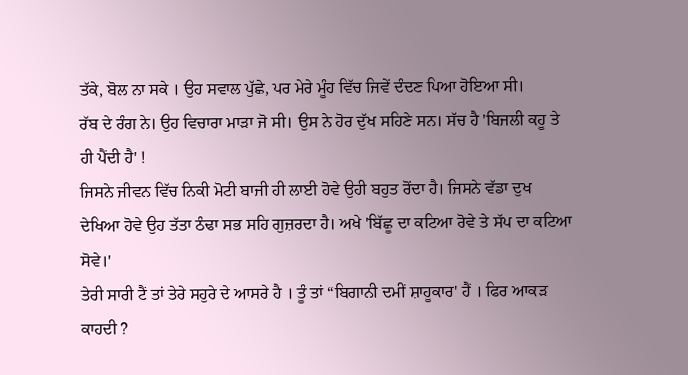ਤੱਕੇ, ਬੋਲ ਨਾ ਸਕੇ । ਉਹ ਸਵਾਲ ਪੁੱਛੇ, ਪਰ ਮੇਰੇ ਮੂੰਹ ਵਿੱਚ ਜਿਵੇਂ ਦੰਦਣ ਪਿਆ ਹੋਇਆ ਸੀ।
ਰੱਬ ਦੇ ਰੰਗ ਨੇ। ਉਹ ਵਿਚਾਰਾ ਮਾੜਾ ਜੋ ਸੀ। ਉਸ ਨੇ ਹੋਰ ਦੁੱਖ ਸਹਿਣੇ ਸਨ। ਸੱਚ ਹੈ 'ਬਿਜਲੀ ਕਹੂ ਤੇ ਹੀ ਪੈਂਦੀ ਹੈ' !
ਜਿਸਨੇ ਜੀਵਨ ਵਿੱਚ ਨਿਕੀ ਮੋਟੀ ਬਾਜੀ ਹੀ ਲਾਈ ਹੋਵੇ ਉਹੀ ਬਹੁਤ ਰੋਂਦਾ ਹੈ। ਜਿਸਨੇ ਵੱਡਾ ਦੁਖ ਦੇਖਿਆ ਹੋਵੇ ਉਹ ਤੱਤਾ ਠੰਢਾ ਸਭ ਸਹਿ ਗੁਜ਼ਰਦਾ ਹੈ। ਅਖੇ 'ਬਿੱਛੂ ਦਾ ਕਟਿਆ ਰੋਵੇ ਤੇ ਸੱਪ ਦਾ ਕਟਿਆ ਸੋਵੇ।'
ਤੇਰੀ ਸਾਰੀ ਟੈਂ ਤਾਂ ਤੇਰੇ ਸਹੁਰੇ ਦੇ ਆਸਰੇ ਹੈ । ਤੂੰ ਤਾਂ “ਬਿਗਾਨੀ ਦਮੀਂ ਸ਼ਾਹੂਕਾਰ' ਹੈਂ । ਫਿਰ ਆਕੜ ਕਾਹਦੀ ?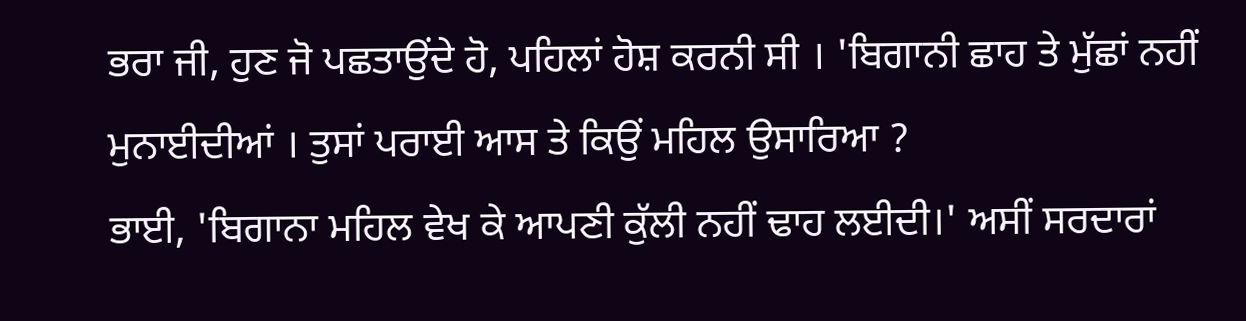ਭਰਾ ਜੀ, ਹੁਣ ਜੋ ਪਛਤਾਉਂਦੇ ਹੋ, ਪਹਿਲਾਂ ਹੋਸ਼ ਕਰਨੀ ਸੀ । 'ਬਿਗਾਨੀ ਛਾਹ ਤੇ ਮੁੱਛਾਂ ਨਹੀਂ ਮੁਨਾਈਦੀਆਂ । ਤੁਸਾਂ ਪਰਾਈ ਆਸ ਤੇ ਕਿਉਂ ਮਹਿਲ ਉਸਾਰਿਆ ?
ਭਾਈ, 'ਬਿਗਾਨਾ ਮਹਿਲ ਵੇਖ ਕੇ ਆਪਣੀ ਕੁੱਲੀ ਨਹੀਂ ਢਾਹ ਲਈਦੀ।' ਅਸੀਂ ਸਰਦਾਰਾਂ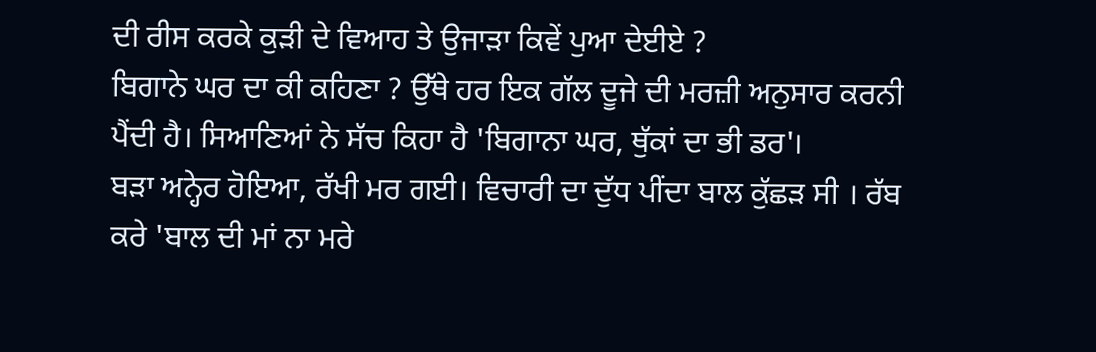ਦੀ ਰੀਸ ਕਰਕੇ ਕੁੜੀ ਦੇ ਵਿਆਹ ਤੇ ਉਜਾੜਾ ਕਿਵੇਂ ਪੁਆ ਦੇਈਏ ?
ਬਿਗਾਨੇ ਘਰ ਦਾ ਕੀ ਕਹਿਣਾ ? ਉੱਥੇ ਹਰ ਇਕ ਗੱਲ ਦੂਜੇ ਦੀ ਮਰਜ਼ੀ ਅਨੁਸਾਰ ਕਰਨੀ ਪੈਂਦੀ ਹੈ। ਸਿਆਣਿਆਂ ਨੇ ਸੱਚ ਕਿਹਾ ਹੈ 'ਬਿਗਾਨਾ ਘਰ, ਥੁੱਕਾਂ ਦਾ ਭੀ ਡਰ'।
ਬੜਾ ਅਨ੍ਹੇਰ ਹੋਇਆ, ਰੱਖੀ ਮਰ ਗਈ। ਵਿਚਾਰੀ ਦਾ ਦੁੱਧ ਪੀਂਦਾ ਬਾਲ ਕੁੱਛੜ ਸੀ । ਰੱਬ ਕਰੇ 'ਬਾਲ ਦੀ ਮਾਂ ਨਾ ਮਰੇ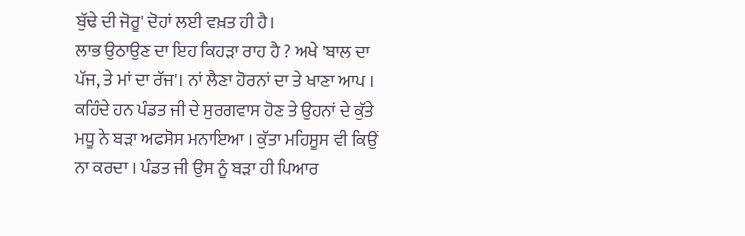ਬੁੱਢੇ ਦੀ ਜੋਰੂ' ਦੋਹਾਂ ਲਈ ਵਖ਼ਤ ਹੀ ਹੈ।
ਲਾਭ ਉਠਾਉਣ ਦਾ ਇਹ ਕਿਹੜਾ ਰਾਹ ਹੈ ? ਅਖੇ 'ਬਾਲ ਦਾ ਪੱਜ, ਤੇ ਮਾਂ ਦਾ ਰੱਜ'। ਨਾਂ ਲੈਣਾ ਹੋਰਨਾਂ ਦਾ ਤੇ ਖਾਣਾ ਆਪ ।
ਕਹਿੰਦੇ ਹਨ ਪੰਡਤ ਜੀ ਦੇ ਸੁਰਗਵਾਸ ਹੋਣ ਤੇ ਉਹਨਾਂ ਦੇ ਕੁੱਤੇ ਮਧੂ ਨੇ ਬੜਾ ਅਫਸੋਸ ਮਨਾਇਆ । ਕੁੱਤਾ ਮਹਿਸੂਸ ਵੀ ਕਿਉਂ ਨਾ ਕਰਦਾ । ਪੰਡਤ ਜੀ ਉਸ ਨੂੰ ਬੜਾ ਹੀ ਪਿਆਰ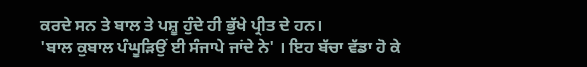ਕਰਦੇ ਸਨ ਤੇ ਬਾਲ ਤੇ ਪਸ਼ੂ ਹੁੰਦੇ ਹੀ ਭੁੱਖੇ ਪ੍ਰੀਤ ਦੇ ਹਨ।
'ਬਾਲ ਕੁਬਾਲ ਪੰਘੂੜਿਉਂ ਈ ਸੰਜਾਪੇ ਜਾਂਦੇ ਨੇ' । ਇਹ ਬੱਚਾ ਵੱਡਾ ਹੋ ਕੇ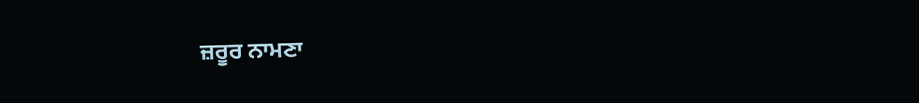ਜ਼ਰੂਰ ਨਾਮਣਾ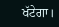ਖੱਟੇਗਾ।